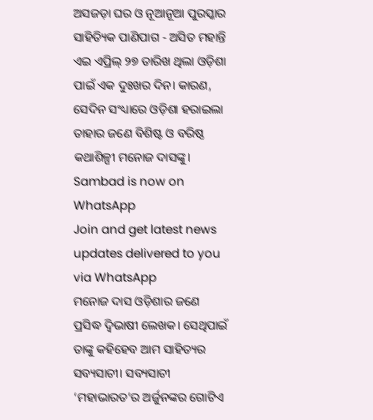ଅସଜଡ଼ା ଘର ଓ ନୂଆନୂଆ ପୁରସ୍କାର
ସାହିତ୍ୟିକ ପାଣିପାଗ - ଅସିତ ମହାନ୍ତି
ଏଇ ଏପ୍ରିଲ୍ ୨୭ ତାରିଖ ଥିଲା ଓଡ଼ିଶା ପାଇଁ ଏକ ଦୁଃଖର ଦିନ। କାରଣ, ସେଦିନ ସଂଧ୍ୟାରେ ଓଡ଼ିଶା ହରାଇଲା ତାହାର ଜଣେ ବିଶିଷ୍ଟ ଓ ବରିଷ୍ଠ କଥାଶିଳ୍ପୀ ମନୋଜ ଦାସଙ୍କୁ।
Sambad is now on WhatsApp
Join and get latest news updates delivered to you via WhatsApp
ମନୋଜ ଦାସ ଓଡ଼ିଶାର ଜଣେ ପ୍ରସିଦ୍ଧ ଦ୍ୱିଭାଷୀ ଲେଖକ। ସେଥିପାଇଁ ତାଙ୍କୁ କହିହେବ ଆମ ସାହିତ୍ୟର ସବ୍ୟସାଚୀ। ସବ୍ୟସାଚୀ ‘ମହାଭାରତ’ର ଅର୍ଜୁନଙ୍କର ଗୋଟିଏ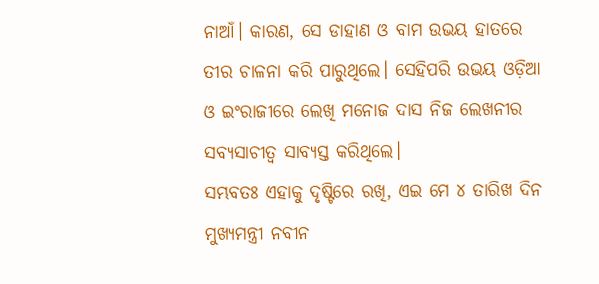ନାଆଁ। କାରଣ, ସେ ଡାହାଣ ଓ ବାମ ଉଭୟ ହାତରେ ତୀର ଚାଳନା କରି ପାରୁଥିଲେ। ସେହିପରି ଉଭୟ ଓଡ଼ିଆ ଓ ଇଂରାଜୀରେ ଲେଖି ମନୋଜ ଦାସ ନିଜ ଲେଖନୀର ସବ୍ୟସାଚୀତ୍ୱ ସାବ୍ୟସ୍ତ କରିଥିଲେ।
ସମ୍ଭବତଃ ଏହାକୁ ଦୃଷ୍ଟିରେ ରଖି, ଏଇ ମେ ୪ ତାରିଖ ଦିନ ମୁଖ୍ୟମନ୍ତ୍ରୀ ନବୀନ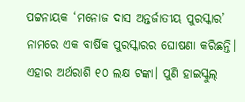ପଟ୍ଟନାୟକ ‘ମନୋଜ ଦାସ ଅନ୍ତର୍ଜାତୀୟ ପୁରସ୍କାର’ ନାମରେ ଏକ ବାର୍ଷିକ ପୁରସ୍କାରର ଘୋଷଣା କରିଛନ୍ତି। ଏହାର ଅର୍ଥରାଶି ୧୦ ଲକ୍ଷ ଟଙ୍କା। ପୁଣି ହାଇସ୍କୁଲ୍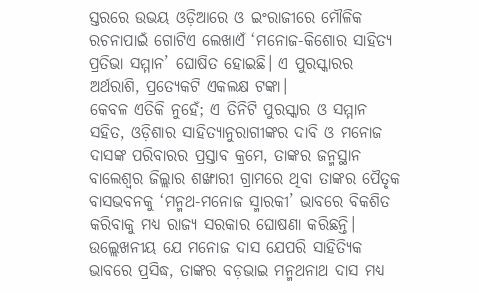ସ୍ତରରେ ଉଭୟ ଓଡ଼ିଆରେ ଓ ଇଂରାଜୀରେ ମୌଳିକ ରଚନାପାଇଁ ଗୋଟିଏ ଲେଖାଏଁ ‘ମନୋଜ-କିଶୋର ସାହିତ୍ୟ ପ୍ରତିଭା ସମ୍ମାନ’ ଘୋଷିତ ହୋଇଛି। ଏ ପୁରସ୍କାରର ଅର୍ଥରାଶି, ପ୍ରତ୍ୟେକଟି ଏକଲକ୍ଷ ଟଙ୍କା।
କେବଳ ଏତିକି ନୁହେଁ; ଏ ତିନିଟି ପୁରସ୍କାର ଓ ସମ୍ମାନ ସହିତ, ଓଡ଼ିଶାର ସାହିତ୍ୟାନୁରାଗୀଙ୍କର ଦାବି ଓ ମନୋଜ ଦାସଙ୍କ ପରିବାରର ପ୍ରସ୍ତାବ କ୍ରମେ, ତାଙ୍କର ଜନ୍ମସ୍ଥାନ ବାଲେଶ୍ୱର ଜିଲ୍ଲାର ଶଙ୍ଖାରୀ ଗ୍ରାମରେ ଥିବା ତାଙ୍କର ପୈତୃକ ବାସଭବନକୁ ‘ମନ୍ମଥ-ମନୋଜ ସ୍ମାରକୀ’ ଭାବରେ ବିକଶିତ କରିବାକୁ ମଧ୍ୟ ରାଜ୍ୟ ସରକାର ଘୋଷଣା କରିଛନ୍ତି। ଉଲ୍ଲେଖନୀୟ ଯେ ମନୋଜ ଦାସ ଯେପରି ସାହିତ୍ୟିକ ଭାବରେ ପ୍ରସିଦ୍ଧ, ତାଙ୍କର ବଡ଼ଭାଇ ମନ୍ମଥନାଥ ଦାସ ମଧ୍ୟ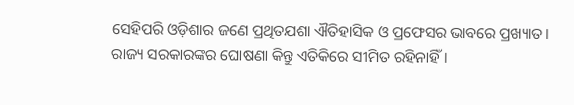ସେହିପରି ଓଡ଼ିଶାର ଜଣେ ପ୍ରଥିତଯଶା ଐତିହାସିକ ଓ ପ୍ରଫେସର ଭାବରେ ପ୍ରଖ୍ୟାତ।
ରାଜ୍ୟ ସରକାରଙ୍କର ଘୋଷଣା କିନ୍ତୁ ଏତିକିରେ ସୀମିତ ରହିନାହିଁ।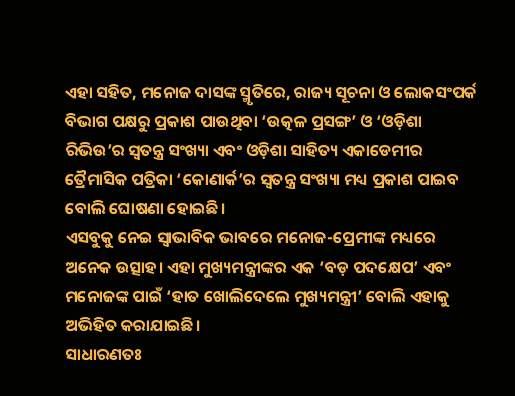ଏହା ସହିତ, ମନୋଜ ଦାସଙ୍କ ସ୍ମୃତିରେ, ରାଜ୍ୟ ସୂଚନା ଓ ଲୋକସଂପର୍କ ବିଭାଗ ପକ୍ଷରୁ ପ୍ରକାଶ ପାଉଥିବା ‘ଉତ୍କଳ ପ୍ରସଙ୍ଗ’ ଓ ‘ଓଡ଼ିଶା ରିଭିଉ’ର ସ୍ୱତନ୍ତ୍ର ସଂଖ୍ୟା ଏବଂ ଓଡ଼ିଶା ସାହିତ୍ୟ ଏକାଡେମୀର ତ୍ରୈମାସିକ ପତ୍ରିକା ‘କୋଣାର୍କ’ର ସ୍ୱତନ୍ତ୍ର ସଂଖ୍ୟା ମଧ୍ୟ ପ୍ରକାଶ ପାଇବ ବୋଲି ଘୋଷଣା ହୋଇଛି।
ଏସବୁକୁ ନେଇ ସ୍ୱାଭାବିକ ଭାବରେ ମନୋଜ-ପ୍ରେମୀଙ୍କ ମଧ୍ୟରେ ଅନେକ ଉତ୍ସାହ। ଏହା ମୁଖ୍ୟମନ୍ତ୍ରୀଙ୍କର ଏକ ‘ବଡ଼ ପଦକ୍ଷେପ’ ଏବଂ ମନୋଜଙ୍କ ପାଇଁ ‘ହାତ ଖୋଲିଦେଲେ ମୁଖ୍ୟମନ୍ତ୍ରୀ’ ବୋଲି ଏହାକୁ ଅଭିହିତ କରାଯାଇଛି।
ସାଧାରଣତଃ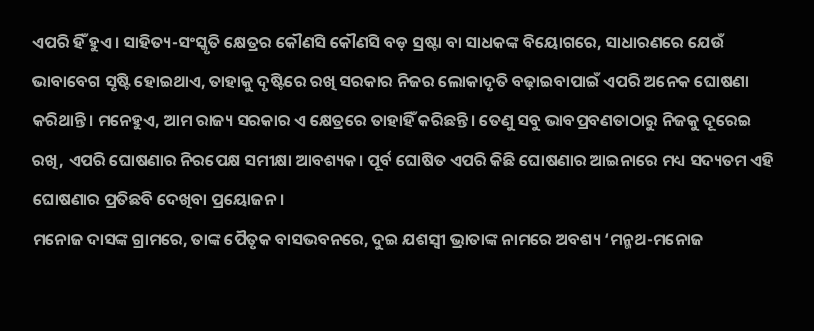ଏପରି ହିଁ ହୁଏ। ସାହିତ୍ୟ-ସଂସ୍କୃତି କ୍ଷେତ୍ରର କୌଣସି କୌଣସି ବଡ଼ ସ୍ରଷ୍ଟା ବା ସାଧକଙ୍କ ବିୟୋଗରେ, ସାଧାରଣରେ ଯେଉଁ ଭାବାବେଗ ସୃଷ୍ଟି ହୋଇଥାଏ, ତାହାକୁ ଦୃଷ୍ଟିରେ ରଖି ସରକାର ନିଜର ଲୋକାଦୃତି ବଢ଼ାଇବାପାଇଁ ଏପରି ଅନେକ ଘୋଷଣା କରିଥାନ୍ତି। ମନେହୁଏ, ଆମ ରାଜ୍ୟ ସରକାର ଏ କ୍ଷେତ୍ରରେ ତାହାହିଁ କରିଛନ୍ତି। ତେଣୁ ସବୁ ଭାବପ୍ରବଣତାଠାରୁ ନିଜକୁ ଦୂରେଇ ରଖି, ଏପରି ଘୋଷଣାର ନିରପେକ୍ଷ ସମୀକ୍ଷା ଆବଶ୍ୟକ। ପୂର୍ବ ଘୋଷିତ ଏପରି କିଛି ଘୋଷଣାର ଆଇନାରେ ମଧ୍ୟ ସଦ୍ୟତମ ଏହି ଘୋଷଣାର ପ୍ରତିଛବି ଦେଖିବା ପ୍ରୟୋଜନ।
ମନୋଜ ଦାସଙ୍କ ଗ୍ରାମରେ, ତାଙ୍କ ପୈତୃକ ବାସଭବନରେ, ଦୁଇ ଯଶସ୍ୱୀ ଭ୍ରାତାଙ୍କ ନାମରେ ଅବଶ୍ୟ ‘ମନ୍ମଥ-ମନୋଜ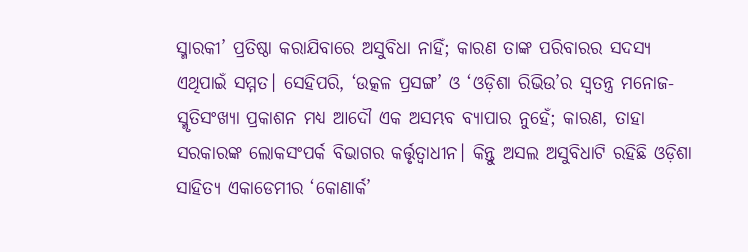ସ୍ମାରକୀ’ ପ୍ରତିଷ୍ଠା କରାଯିବାରେ ଅସୁବିଧା ନାହିଁ; କାରଣ ତାଙ୍କ ପରିବାରର ସଦସ୍ୟ ଏଥିପାଇଁ ସମ୍ମତ। ସେହିପରି, ‘ଉତ୍କଳ ପ୍ରସଙ୍ଗ’ ଓ ‘ଓଡ଼ିଶା ରିଭିଉ’ର ସ୍ୱତନ୍ତ୍ର ମନୋଜ-ସ୍ମୃତିସଂଖ୍ୟା ପ୍ରକାଶନ ମଧ୍ୟ ଆଦୌ ଏକ ଅସମ୍ଭବ ବ୍ୟାପାର ନୁହେଁ; କାରଣ, ତାହା ସରକାରଙ୍କ ଲୋକସଂପର୍କ ବିଭାଗର କର୍ତ୍ତୃତ୍ୱାଧୀନ। କିନ୍ତୁ ଅସଲ ଅସୁବିଧାଟି ରହିଛି ଓଡ଼ିଶା ସାହିତ୍ୟ ଏକାଡେମୀର ‘କୋଣାର୍କ’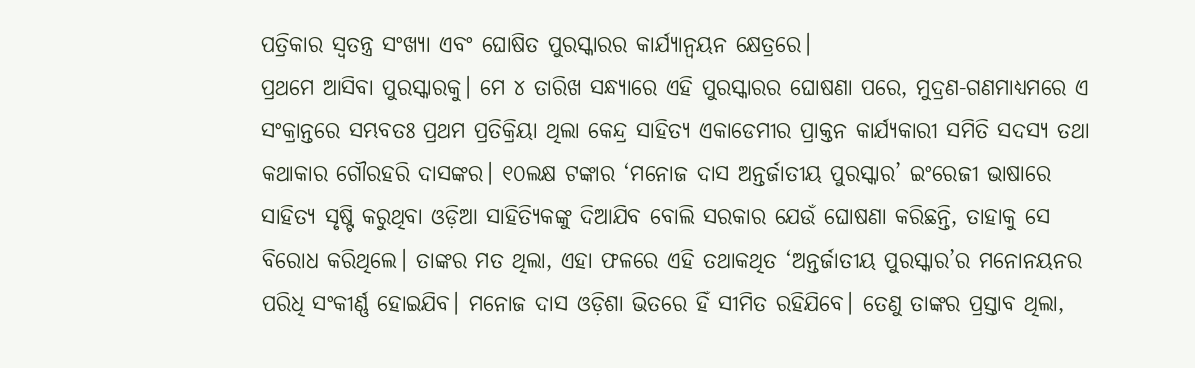ପତ୍ରିକାର ସ୍ୱତନ୍ତ୍ର ସଂଖ୍ୟା ଏବଂ ଘୋଷିତ ପୁରସ୍କାରର କାର୍ଯ୍ୟାନ୍ୱୟନ କ୍ଷେତ୍ରରେ।
ପ୍ରଥମେ ଆସିବା ପୁରସ୍କାରକୁ। ମେ ୪ ତାରିଖ ସନ୍ଧ୍ୟାରେ ଏହି ପୁରସ୍କାରର ଘୋଷଣା ପରେ, ମୁଦ୍ରଣ-ଗଣମାଧ୍ୟମରେ ଏ ସଂକ୍ରାନ୍ତରେ ସମ୍ଭବତଃ ପ୍ରଥମ ପ୍ରତିକ୍ରିୟା ଥିଲା କେନ୍ଦ୍ର ସାହିତ୍ୟ ଏକାଡେମୀର ପ୍ରାକ୍ତନ କାର୍ଯ୍ୟକାରୀ ସମିତି ସଦସ୍ୟ ତଥା କଥାକାର ଗୌରହରି ଦାସଙ୍କର। ୧୦ଲକ୍ଷ ଟଙ୍କାର ‘ମନୋଜ ଦାସ ଅନ୍ତର୍ଜାତୀୟ ପୁରସ୍କାର’ ଇଂରେଜୀ ଭାଷାରେ ସାହିତ୍ୟ ସୃଷ୍ଟି କରୁଥିବା ଓଡ଼ିଆ ସାହିତ୍ୟିକଙ୍କୁ ଦିଆଯିବ ବୋଲି ସରକାର ଯେଉଁ ଘୋଷଣା କରିଛନ୍ତି, ତାହାକୁ ସେ ବିରୋଧ କରିଥିଲେ। ତାଙ୍କର ମତ ଥିଲା, ଏହା ଫଳରେ ଏହି ତଥାକଥିତ ‘ଅନ୍ତର୍ଜାତୀୟ ପୁରସ୍କାର’ର ମନୋନୟନର ପରିଧି ସଂକୀର୍ଣ୍ଣ ହୋଇଯିବ। ମନୋଜ ଦାସ ଓଡ଼ିଶା ଭିତରେ ହିଁ ସୀମିତ ରହିଯିବେ। ତେଣୁ ତାଙ୍କର ପ୍ରସ୍ତାବ ଥିଲା,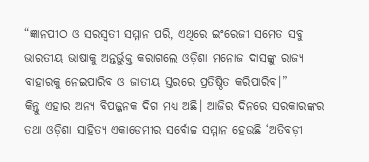“ଜ୍ଞାନପୀଠ ଓ ସରସ୍ୱତୀ ସମ୍ମାନ ପରି, ଏଥିରେ ଇଂରେଜୀ ସମେତ ସବୁ ଭାରତୀୟ ଭାଷାକୁ ଅନ୍ତର୍ଭୁକ୍ତ କରାଗଲେ ଓଡ଼ିଶା ମନୋଜ ଦାସଙ୍କୁ ରାଜ୍ୟ ବାହାରକୁ ନେଇପାରିବ ଓ ଜାତୀୟ ସ୍ତରରେ ପ୍ରତିଷ୍ଠିତ କରିପାରିବ।”
କିନ୍ତୁ ଏହାର ଅନ୍ୟ ବିପଜ୍ଜନକ ଦିଗ ମଧ୍ୟ ଅଛି। ଆଜିର ଦିନରେ ସରକାରଙ୍କର ତଥା ଓଡ଼ିଶା ସାହିତ୍ୟ ଏକାଡେମୀର ସର୍ବୋଚ୍ଚ ସମ୍ମାନ ହେଉଛି ‘ଅତିବଡ଼ୀ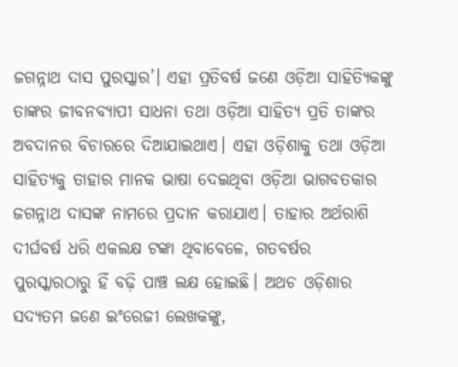ଜଗନ୍ନାଥ ଦାସ ପୁରସ୍କାର’। ଏହା ପ୍ରତିବର୍ଷ ଜଣେ ଓଡ଼ିଆ ସାହିତ୍ୟିକଙ୍କୁ ତାଙ୍କର ଜୀବନବ୍ୟାପୀ ସାଧନା ତଥା ଓଡ଼ିଆ ସାହିତ୍ୟ ପ୍ରତି ତାଙ୍କର ଅବଦାନର ବିଚାରରେ ଦିଆଯାଇଥାଏ। ଏହା ଓଡ଼ିଶାକୁ ତଥା ଓଡ଼ିଆ ସାହିତ୍ୟକୁ ତାହାର ମାନକ ଭାଷା ଦେଇଥିବା ଓଡ଼ିଆ ଭାଗବତକାର ଜଗନ୍ନାଥ ଦାସଙ୍କ ନାମରେ ପ୍ରଦାନ କରାଯାଏ। ତାହାର ଅର୍ଥରାଶି ଦୀର୍ଘବର୍ଷ ଧରି ଏକଲକ୍ଷ ଟଙ୍କା ଥିବାବେଳେ, ଗତବର୍ଷର ପୁରସ୍କାରଠାରୁ ହିଁ ବଢ଼ି ପାଞ୍ଚ ଲକ୍ଷ ହୋଇଛି। ଅଥଚ ଓଡ଼ିଶାର ସଦ୍ୟତମ ଜଣେ ଇଂରେଜୀ ଲେଖକଙ୍କୁ,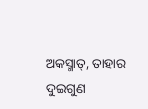ଅକସ୍ମାତ୍, ତାହାର ଦୁଇଗୁଣ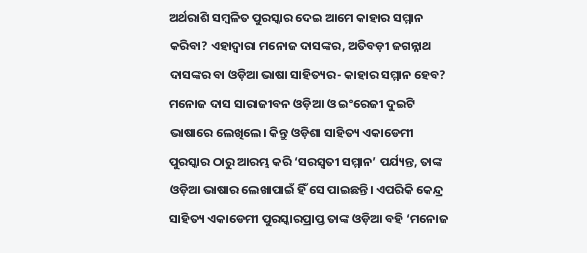ଅର୍ଥରାଶି ସମ୍ବଳିତ ପୁରସ୍କାର ଦେଇ ଆମେ କାହାର ସମ୍ମାନ କରିବା? ଏହାଦ୍ୱାରା ମନୋଜ ଦାସଙ୍କର, ଅତିବଡ଼ୀ ଜଗନ୍ନାଥ ଦାସଙ୍କର ବା ଓଡ଼ିଆ ଭାଷା ସାହିତ୍ୟର- କାହାର ସମ୍ମାନ ହେବ?
ମନୋଜ ଦାସ ସାରାଜୀବନ ଓଡ଼ିଆ ଓ ଇଂରେଜୀ ଦୁଇଟି ଭାଷାରେ ଲେଖିଲେ। କିନ୍ତୁ ଓଡ଼ିଶା ସାହିତ୍ୟ ଏକାଡେମୀ ପୁରସ୍କାର ଠାରୁ ଆରମ୍ଭ କରି ‘ସରସ୍ୱତୀ ସମ୍ମାନ’ ପର୍ଯ୍ୟନ୍ତ, ତାଙ୍କ ଓଡ଼ିଆ ଭାଷାର ଲେଖାପାଇଁ ହିଁ ସେ ପାଇଛନ୍ତି। ଏପରିକି କେନ୍ଦ୍ର ସାହିତ୍ୟ ଏକାଡେମୀ ପୁରସ୍କାରପ୍ରାପ୍ତ ତାଙ୍କ ଓଡ଼ିଆ ବହି ‘ମନୋଜ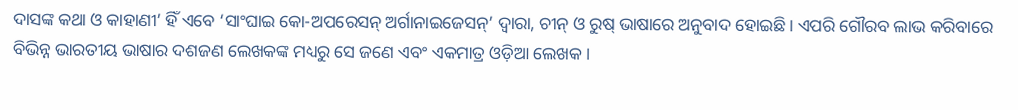ଦାସଙ୍କ କଥା ଓ କାହାଣୀ’ ହିଁ ଏବେ ‘ସାଂଘାଇ କୋ-ଅପରେସନ୍ ଅର୍ଗାନାଇଜେସନ୍’ ଦ୍ୱାରା, ଚୀନ୍ ଓ ରୁଷ୍ ଭାଷାରେ ଅନୁବାଦ ହୋଇଛି। ଏପରି ଗୌରବ ଲାଭ କରିବାରେ ବିଭିନ୍ନ ଭାରତୀୟ ଭାଷାର ଦଶଜଣ ଲେଖକଙ୍କ ମଧ୍ୟରୁ ସେ ଜଣେ ଏବଂ ଏକମାତ୍ର ଓଡ଼ିଆ ଲେଖକ।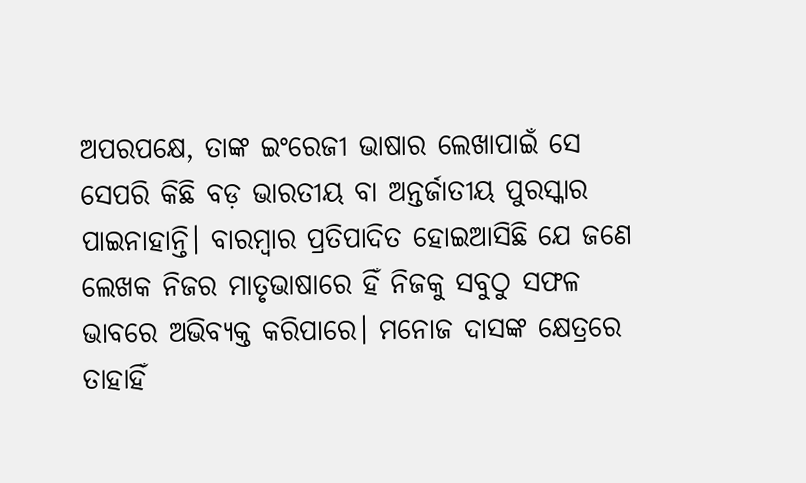ଅପରପକ୍ଷେ, ତାଙ୍କ ଇଂରେଜୀ ଭାଷାର ଲେଖାପାଇଁ ସେ ସେପରି କିଛି ବଡ଼ ଭାରତୀୟ ବା ଅନ୍ତର୍ଜାତୀୟ ପୁରସ୍କାର ପାଇନାହାନ୍ତି। ବାରମ୍ବାର ପ୍ରତିପାଦିତ ହୋଇଆସିଛି ଯେ ଜଣେ ଲେଖକ ନିଜର ମାତୃଭାଷାରେ ହିଁ ନିଜକୁ ସବୁଠୁ ସଫଳ ଭାବରେ ଅଭିବ୍ୟକ୍ତ କରିପାରେ। ମନୋଜ ଦାସଙ୍କ କ୍ଷେତ୍ରରେ ତାହାହିଁ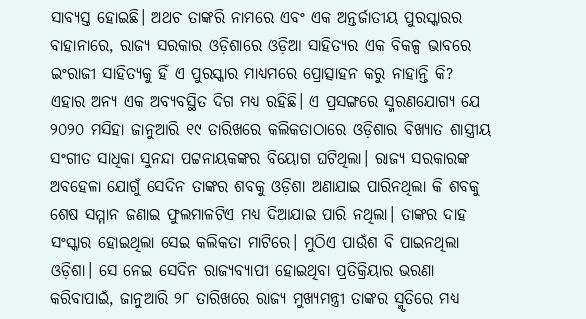ସାବ୍ୟସ୍ତ ହୋଇଛି। ଅଥଚ ତାଙ୍କରି ନାମରେ ଏବଂ ଏକ ଅନ୍ତର୍ଜାତୀୟ ପୁରସ୍କାରର ବାହାନାରେ, ରାଜ୍ୟ ସରକାର ଓଡ଼ିଶାରେ ଓଡ଼ିଆ ସାହିତ୍ୟର ଏକ ବିକଳ୍ପ ଭାବରେ ଇଂରାଜୀ ସାହିତ୍ୟକୁ ହିଁ ଏ ପୁରସ୍କାର ମାଧ୍ୟମରେ ପ୍ରୋତ୍ସାହନ କରୁ ନାହାନ୍ତି କି?
ଏହାର ଅନ୍ୟ ଏକ ଅବ୍ୟବସ୍ଥିତ ଦିଗ ମଧ୍ୟ ରହିଛି। ଏ ପ୍ରସଙ୍ଗରେ ସ୍ମରଣଯୋଗ୍ୟ ଯେ ୨୦୨୦ ମସିହା ଜାନୁଆରି ୧୯ ତାରିଖରେ କଲିକତାଠାରେ ଓଡ଼ିଶାର ବିଖ୍ୟାତ ଶାସ୍ତ୍ରୀୟ ସଂଗୀତ ସାଧିକା ସୁନନ୍ଦା ପଟ୍ଟନାୟକଙ୍କର ବିୟୋଗ ଘଟିଥିଲା। ରାଜ୍ୟ ସରକାରଙ୍କ ଅବହେଳା ଯୋଗୁଁ ସେଦିନ ତାଙ୍କର ଶବକୁ ଓଡ଼ିଶା ଅଣାଯାଇ ପାରିନଥିଲା କି ଶବକୁ ଶେଷ ସମ୍ମାନ ଜଣାଇ ଫୁଲମାଳଟିଏ ମଧ୍ୟ ଦିଆଯାଇ ପାରି ନଥିଲା। ତାଙ୍କର ଦାହ ସଂସ୍କାର ହୋଇଥିଲା ସେଇ କଲିକତା ମାଟିରେ। ମୁଠିଏ ପାଉଁଶ ବି ପାଇନଥିଲା ଓଡ଼ିଶା। ସେ ନେଇ ସେଦିନ ରାଜ୍ୟବ୍ୟାପୀ ହୋଇଥିବା ପ୍ରତିକ୍ରିୟାର ଭରଣା କରିବାପାଇଁ, ଜାନୁଆରି ୨୮ ତାରିଖରେ ରାଜ୍ୟ ମୁଖ୍ୟମନ୍ତ୍ରୀ ତାଙ୍କର ସ୍ମୃତିରେ ମଧ୍ୟ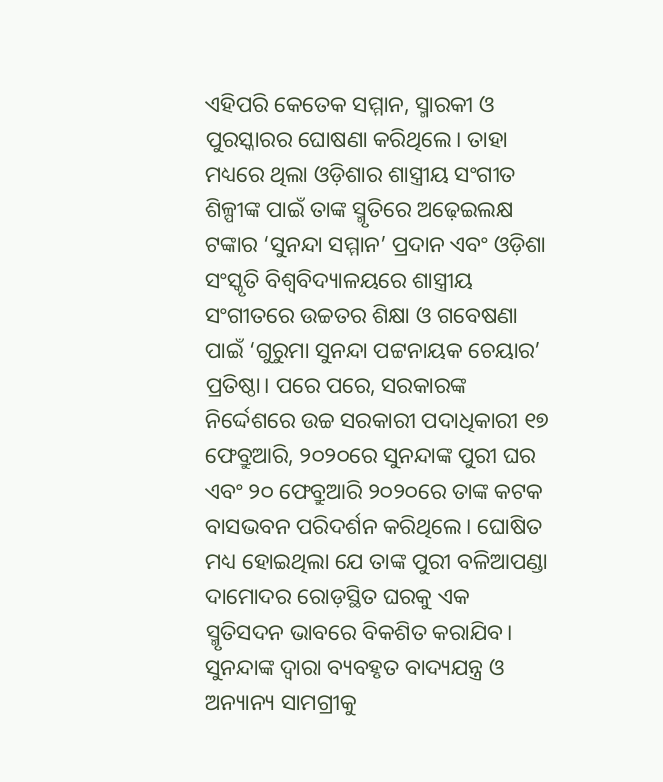ଏହିପରି କେତେକ ସମ୍ମାନ, ସ୍ମାରକୀ ଓ ପୁରସ୍କାରର ଘୋଷଣା କରିଥିଲେ। ତାହା ମଧ୍ୟରେ ଥିଲା ଓଡ଼ିଶାର ଶାସ୍ତ୍ରୀୟ ସଂଗୀତ ଶିଳ୍ପୀଙ୍କ ପାଇଁ ତାଙ୍କ ସ୍ମୃତିରେ ଅଢ଼େଇଲକ୍ଷ ଟଙ୍କାର ‘ସୁନନ୍ଦା ସମ୍ମାନ’ ପ୍ରଦାନ ଏବଂ ଓଡ଼ିଶା ସଂସ୍କୃତି ବିଶ୍ୱବିଦ୍ୟାଳୟରେ ଶାସ୍ତ୍ରୀୟ ସଂଗୀତରେ ଉଚ୍ଚତର ଶିକ୍ଷା ଓ ଗବେଷଣା ପାଇଁ ‘ଗୁରୁମା ସୁନନ୍ଦା ପଟ୍ଟନାୟକ ଚେୟାର’ ପ୍ରତିଷ୍ଠା। ପରେ ପରେ, ସରକାରଙ୍କ ନିର୍ଦ୍ଦେଶରେ ଉଚ୍ଚ ସରକାରୀ ପଦାଧିକାରୀ ୧୭ ଫେବ୍ରୁଆରି, ୨୦୨୦ରେ ସୁନନ୍ଦାଙ୍କ ପୁରୀ ଘର ଏବଂ ୨୦ ଫେବ୍ରୁଆରି ୨୦୨୦ରେ ତାଙ୍କ କଟକ ବାସଭବନ ପରିଦର୍ଶନ କରିଥିଲେ। ଘୋଷିତ ମଧ୍ୟ ହୋଇଥିଲା ଯେ ତାଙ୍କ ପୁରୀ ବଳିଆପଣ୍ଡା ଦାମୋଦର ରୋଡ଼ସ୍ଥିତ ଘରକୁ ଏକ ସ୍ମୃତିସଦନ ଭାବରେ ବିକଶିତ କରାଯିବ। ସୁନନ୍ଦାଙ୍କ ଦ୍ୱାରା ବ୍ୟବହୃତ ବାଦ୍ୟଯନ୍ତ୍ର ଓ ଅନ୍ୟାନ୍ୟ ସାମଗ୍ରୀକୁ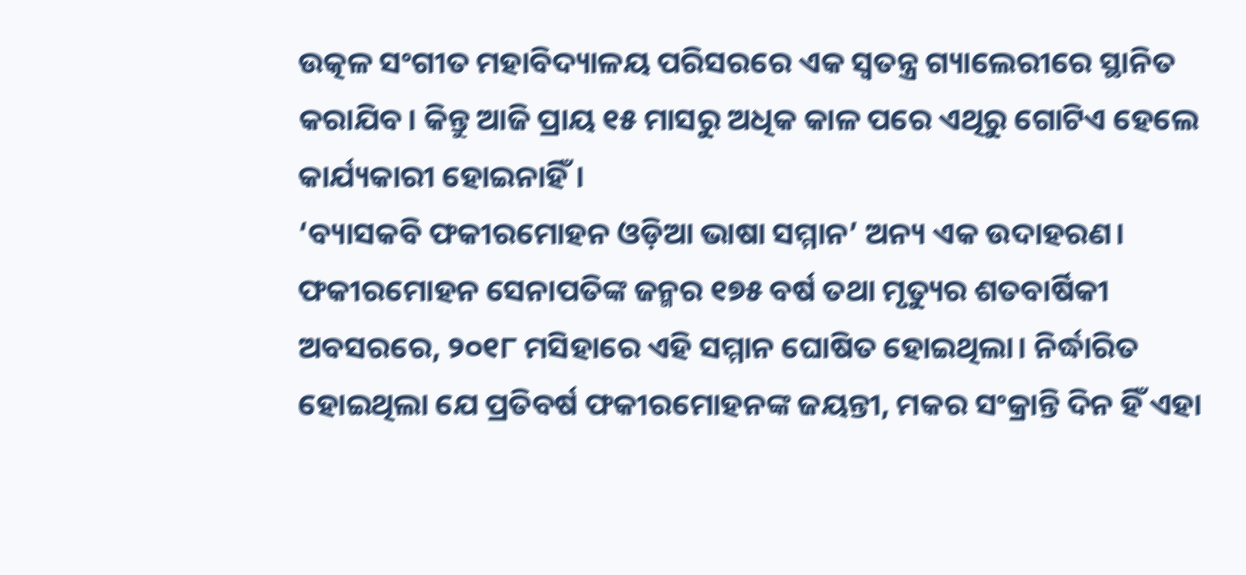ଉତ୍କଳ ସଂଗୀତ ମହାବିଦ୍ୟାଳୟ ପରିସରରେ ଏକ ସ୍ୱତନ୍ତ୍ର ଗ୍ୟାଲେରୀରେ ସ୍ଥାନିତ କରାଯିବ। କିନ୍ତୁ ଆଜି ପ୍ରାୟ ୧୫ ମାସରୁ ଅଧିକ କାଳ ପରେ ଏଥିରୁ ଗୋଟିଏ ହେଲେ କାର୍ଯ୍ୟକାରୀ ହୋଇନାହିଁ।
‘ବ୍ୟାସକବି ଫକୀରମୋହନ ଓଡ଼ିଆ ଭାଷା ସମ୍ମାନ’ ଅନ୍ୟ ଏକ ଉଦାହରଣ। ଫକୀରମୋହନ ସେନାପତିଙ୍କ ଜନ୍ମର ୧୭୫ ବର୍ଷ ତଥା ମୃତ୍ୟୁର ଶତବାର୍ଷିକୀ ଅବସରରେ, ୨୦୧୮ ମସିହାରେ ଏହି ସମ୍ମାନ ଘୋଷିତ ହୋଇଥିଲା। ନିର୍ଦ୍ଧାରିତ ହୋଇଥିଲା ଯେ ପ୍ରତିବର୍ଷ ଫକୀରମୋହନଙ୍କ ଜୟନ୍ତୀ, ମକର ସଂକ୍ରାନ୍ତି ଦିନ ହିଁ ଏହା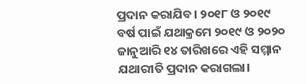ପ୍ରଦାନ କରାଯିବ। ୨୦୧୮ ଓ ୨୦୧୯ ବର୍ଷ ପାଇଁ ଯଥାକ୍ରମେ ୨୦୧୯ ଓ ୨୦୨୦ ଜାନୁଆରି ୧୪ ତାରିଖରେ ଏହି ସମ୍ମାନ ଯଥାରୀତି ପ୍ରଦାନ କରାଗଲା।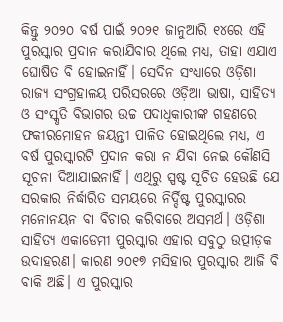କିନ୍ତୁ ୨୦୨୦ ବର୍ଷ ପାଇଁ ୨୦୨୧ ଜାନୁଆରି ୧୪ରେ ଏହି ପୁରସ୍କାର ପ୍ରଦାନ କରାଯିବାର ଥିଲେ ମଧ୍ୟ, ତାହା ଏଯାଏ ଘୋଷିତ ବି ହୋଇନାହିଁ। ସେଦିନ ସଂଧ୍ୟାରେ ଓଡ଼ିଶା ରାଜ୍ୟ ସଂଗ୍ରହାଳୟ ପରିସରରେ ଓଡ଼ିଆ ଭାଷା, ସାହିତ୍ୟ ଓ ସଂସ୍କୃତି ବିଭାଗର ଉଚ୍ଚ ପଦାଧିକାରୀଙ୍କ ଗହଣରେ ଫକୀରମୋହନ ଜୟନ୍ତୀ ପାଳିତ ହୋଇଥିଲେ ମଧ୍ୟ, ଏ ବର୍ଷ ପୁରସ୍କାରଟି ପ୍ରଦାନ କରା ନ ଯିବା ନେଇ କୌଣସି ସୂଚନା ଦିଆଯାଇନାହିଁ। ଏଥିରୁ ସ୍ପଷ୍ଟ ସୂଚିତ ହେଉଛି ଯେ ସରକାର ନିର୍ଦ୍ଧାରିତ ସମୟରେ ନିର୍ଦ୍ଦିଷ୍ଟ ପୁରସ୍କାରର ମନୋନୟନ ବା ବିଚାର କରିବାରେ ଅସମର୍ଥ। ଓଡ଼ିଶା ସାହିତ୍ୟ ଏକାଡେମୀ ପୁରସ୍କାର ଏହାର ସବୁଠୁ ଉତ୍ପୀଡ଼କ ଉଦାହରଣ। କାରଣ ୨୦୧୭ ମସିହାର ପୁରସ୍କାର ଆଜି ବି ବାକି ଅଛି। ଏ ପୁରସ୍କାର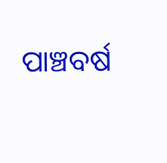ପାଞ୍ଚବର୍ଷ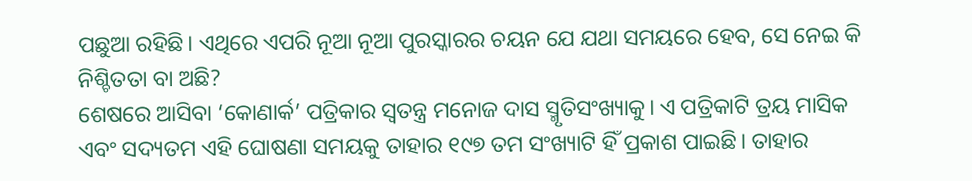ପଛୁଆ ରହିଛି। ଏଥିରେ ଏପରି ନୂଆ ନୂଆ ପୁରସ୍କାରର ଚୟନ ଯେ ଯଥା ସମୟରେ ହେବ, ସେ ନେଇ କି ନିଶ୍ଚିତତା ବା ଅଛି?
ଶେଷରେ ଆସିବା ‘କୋଣାର୍କ’ ପତ୍ରିକାର ସ୍ୱତନ୍ତ୍ର ମନୋଜ ଦାସ ସ୍ମୃତିସଂଖ୍ୟାକୁ। ଏ ପତ୍ରିକାଟି ତ୍ରୟ ମାସିକ ଏବଂ ସଦ୍ୟତମ ଏହି ଘୋଷଣା ସମୟକୁ ତାହାର ୧୯୭ ତମ ସଂଖ୍ୟାଟି ହିଁ ପ୍ରକାଶ ପାଇଛି। ତାହାର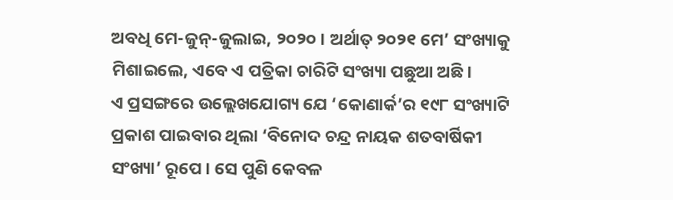ଅବଧି ମେ-ଜୁନ୍-ଜୁଲାଇ, ୨୦୨୦। ଅର୍ଥାତ୍ ୨୦୨୧ ମେ’ ସଂଖ୍ୟାକୁ ମିଶାଇଲେ, ଏବେ ଏ ପତ୍ରିକା ଚାରିଟି ସଂଖ୍ୟା ପଛୁଆ ଅଛି।
ଏ ପ୍ରସଙ୍ଗରେ ଉଲ୍ଲେଖଯୋଗ୍ୟ ଯେ ‘କୋଣାର୍କ’ର ୧୯୮ ସଂଖ୍ୟାଟି ପ୍ରକାଶ ପାଇବାର ଥିଲା ‘ବିନୋଦ ଚନ୍ଦ୍ର ନାୟକ ଶତବାର୍ଷିକୀ ସଂଖ୍ୟା’ ରୂପେ। ସେ ପୁଣି କେବଳ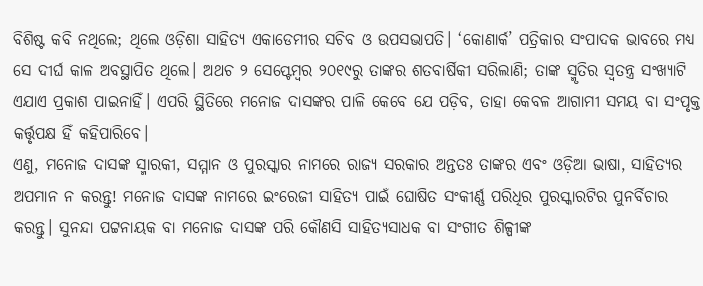ବିଶିଷ୍ଟ କବି ନଥିଲେ; ଥିଲେ ଓଡ଼ିଶା ସାହିତ୍ୟ ଏକାଡେମୀର ସଚିବ ଓ ଉପସଭାପତି। ‘କୋଣାର୍କ’ ପତ୍ରିକାର ସଂପାଦକ ଭାବରେ ମଧ୍ୟ ସେ ଦୀର୍ଘ କାଳ ଅବସ୍ଥାପିତ ଥିଲେ। ଅଥଚ ୨ ସେପ୍ଟେମ୍ବର ୨୦୧୯ରୁ ତାଙ୍କର ଶତବାର୍ଷିକୀ ସରିଲାଣି; ତାଙ୍କ ସ୍ମୃତିର ସ୍ୱତନ୍ତ୍ର ସଂଖ୍ୟାଟି ଏଯାଏ ପ୍ରକାଶ ପାଇନାହିଁ। ଏପରି ସ୍ଥିତିରେ ମନୋଜ ଦାସଙ୍କର ପାଳି କେବେ ଯେ ପଡ଼ିବ, ତାହା କେବଳ ଆଗାମୀ ସମୟ ବା ସଂପୃକ୍ତ କର୍ତ୍ତୃପକ୍ଷ ହିଁ କହିପାରିବେ।
ଏଣୁ, ମନୋଜ ଦାସଙ୍କ ସ୍ମାରକୀ, ସମ୍ମାନ ଓ ପୁରସ୍କାର ନାମରେ ରାଜ୍ୟ ସରକାର ଅନ୍ତତଃ ତାଙ୍କର ଏବଂ ଓଡ଼ିଆ ଭାଷା, ସାହିତ୍ୟର ଅପମାନ ନ କରନ୍ତୁ! ମନୋଜ ଦାସଙ୍କ ନାମରେ ଇଂରେଜୀ ସାହିତ୍ୟ ପାଇଁ ଘୋଷିତ ସଂକୀର୍ଣ୍ଣ ପରିଧିର ପୁରସ୍କାରଟିର ପୁନର୍ବିଚାର କରନ୍ତୁ। ସୁନନ୍ଦା ପଟ୍ଟନାୟକ ବା ମନୋଜ ଦାସଙ୍କ ପରି କୌଣସି ସାହିତ୍ୟସାଧକ ବା ସଂଗୀତ ଶିଳ୍ପୀଙ୍କ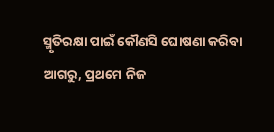ସ୍ମୃତିରକ୍ଷା ପାଇଁ କୌଣସି ଘୋଷଣା କରିବା ଆଗରୁ, ପ୍ରଥମେ ନିଜ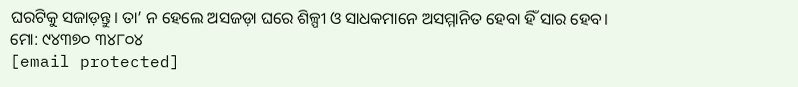ଘରଟିକୁ ସଜାଡ଼ନ୍ତୁ। ତା’ ନ ହେଲେ ଅସଜଡ଼ା ଘରେ ଶିଳ୍ପୀ ଓ ସାଧକମାନେ ଅସମ୍ମାନିତ ହେବା ହିଁ ସାର ହେବ।
ମୋ: ୯୪୩୭୦ ୩୪୮୦୪
[email protected]